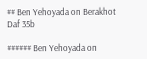## Ben Yehoyada on Berakhot Daf 35b

###### Ben Yehoyada on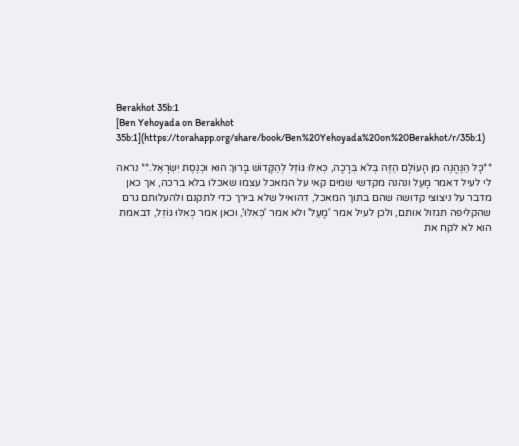Berakhot 35b:1
[Ben Yehoyada on Berakhot 35b:1](https://torahapp.org/share/book/Ben%20Yehoyada%20on%20Berakhot/r/35b:1)

**כָּל הַנֶּהֱנֶה מִן הָעוֹלָם הַזֶּה בְּלֹא בְּרָכָה, כְּאִלּוּ גּוֹזֵל לְהַקָּדוֹשׁ בָּרוּךְ הוּא וּכְנֶסֶת יִשְׂרָאֵל.** נראה לי לעיל דאמר מָעַל ונהנה מקדשי שמים קאי על המאכל עצמו שאכלו בלא ברכה, אך כאן מדבר על ניצוצי קדושה שהם בתוך המאכל, דהואיל שלא בירך כדי לתקנם ולהעלותם גרם שהקליפה תגזול אותם, ולכן לעיל אמר 'מָעַל' ולא אמר 'כְּאִלּוּ', וכאן אמר כְּאִלּוּ גּוֹזֵל, דבאמת הוא לא לקח את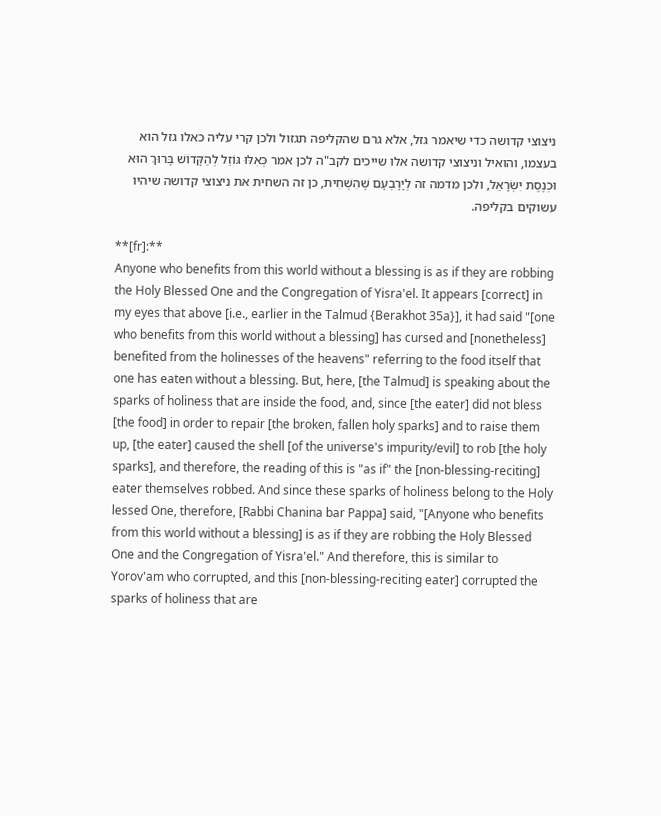ניצוצי קדושה כדי שיאמר גזל, אלא גרם שהקליפה תגזול ולכן קרי עליה כאלו גזל הוא בעצמו, והואיל וניצוצי קדושה אלו שייכים לקב"ה לכן אמר כְּאִלּוּ גּוֹזֵל לְהַקָּדוֹשׁ בָּרוּךְ הוּא וּכְנֶסֶת יִשְׂרָאֵל, ולכן מדמה זה לְיָרָבְעָם שֶׁהִשְׁחִית, כן זה השחית את ניצוצי קדושה שיהיו עשוקים בקליפה.

**[fr]:**
Anyone who benefits from this world without a blessing is as if they are robbing the Holy Blessed One and the Congregation of Yisra'el. It appears [correct] in my eyes that above [i.e., earlier in the Talmud {Berakhot 35a}], it had said "[one who benefits from this world without a blessing] has cursed and [nonetheless] benefited from the holinesses of the heavens" referring to the food itself that one has eaten without a blessing. But, here, [the Talmud] is speaking about the sparks of holiness that are inside the food, and, since [the eater] did not bless [the food] in order to repair [the broken, fallen holy sparks] and to raise them up, [the eater] caused the shell [of the universe's impurity/evil] to rob [the holy sparks], and therefore, the reading of this is "as if" the [non-blessing-reciting] eater themselves robbed. And since these sparks of holiness belong to the Holy lessed One, therefore, [Rabbi Chanina bar Pappa] said, "[Anyone who benefits from this world without a blessing] is as if they are robbing the Holy Blessed One and the Congregation of Yisra'el." And therefore, this is similar to Yorov'am who corrupted, and this [non-blessing-reciting eater] corrupted the sparks of holiness that are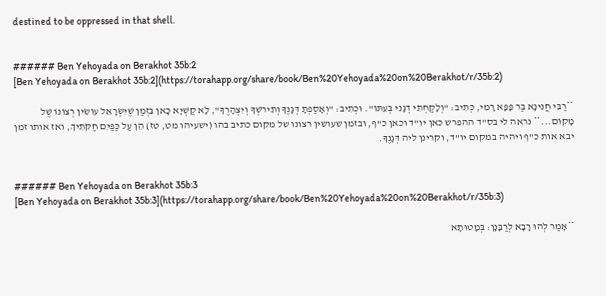destined to be oppressed in that shell.


###### Ben Yehoyada on Berakhot 35b:2
[Ben Yehoyada on Berakhot 35b:2](https://torahapp.org/share/book/Ben%20Yehoyada%20on%20Berakhot/r/35b:2)

**רַבִּי חֲנִינָא בַּר פָּפָּא רָמִי, כְּתִיב: "וְלָקַחְתִּי דְגָנִי בְּעִתּוֹ". וּכְתִיב: "וְאָסַפְתָּ דְּגָנֶךָ וְתִירֹשְׁךָ וְיִצְהָרֶךָ", לָא קַשְׁיָא כָּאן בִּזְמַן שֶׁיִּשְׂרָאֵל עוֹשִׂין רְצוֹנוֹ שֶׁל מָקוֹם...** נראה לי בס"ד ההפרש כאן יו"ד וכאן כ"ף, ובזמן שעושין רצונו של מקום כתיב בהו (ישעיהו מט, טז) הֵן עַל כַּפַּיִם חַקֹּתִיךְ, ואז אותו זמן יבא אות כ"ף ויהיה במקום יו"ד, וקרינן ליה דְּגָנֶךָ.


###### Ben Yehoyada on Berakhot 35b:3
[Ben Yehoyada on Berakhot 35b:3](https://torahapp.org/share/book/Ben%20Yehoyada%20on%20Berakhot/r/35b:3)

**אָמַר לְהוּ רָבָא לְרַבָּנָן: בְּמָטוּתָא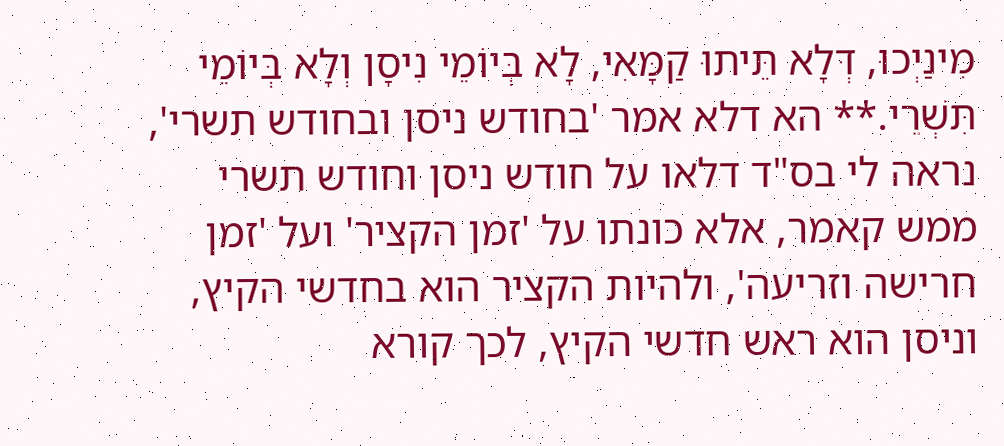מִינַיְכוּ, דְּלָא תֵּיתוּ קַמָּאִי, לָא בְּיוֹמֵי נִיסָן וְלָא בְּיוֹמֵי תִּשְׁרֵי.** הא דלא אמר 'בחודש ניסן ובחודש תשרי', נראה לי בס"ד דלאו על חודש ניסן וחודש תשרי ממש קאמר, אלא כונתו על 'זמן הקציר' ועל 'זמן חרישה וזריעה', ולהיות הקציר הוא בחדשי הקיץ, וניסן הוא ראש חדשי הקיץ, לכך קורא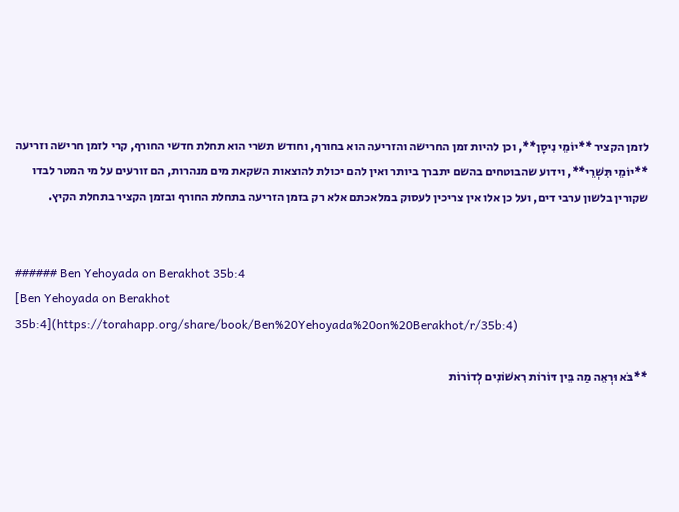לזמן הקציר **יוֹמֵי נִיסָן**, וכן להיות זמן החרישה והזריעה הוא בחורף, וחודש תשרי הוא תחלת חדשי החורף, קרי לזמן חרישה וזריעה **יוֹמֵי תִּשְׁרֵי**, וידוע שהבוטחים בהשם יתברך ביותר ואין להם יכולת להוצאות השקאת מים מנהרות, הם זורעים על מי המטר לבדו שקורין בלשון ערבי דים, ועל כן אלו אין צריכין לעסוק במלאכתם אלא רק בזמן הזריעה בתחלת החורף ובזמן הקציר בתחלת הקיץ.


###### Ben Yehoyada on Berakhot 35b:4
[Ben Yehoyada on Berakhot 35b:4](https://torahapp.org/share/book/Ben%20Yehoyada%20on%20Berakhot/r/35b:4)

**בֹּא וּרְאֵה מַה בֵּין דּוֹרוֹת רִאשׁוֹנִים לְדוֹרוֹת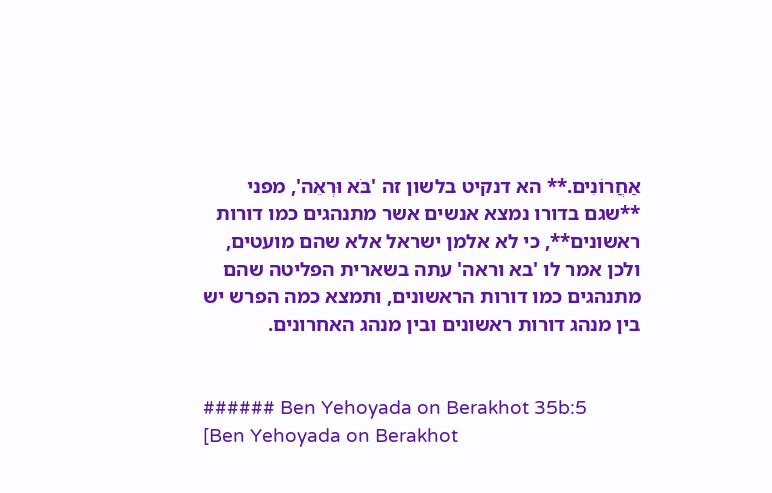אַחֲרוֹנִים.** הא דנקיט בלשון זה 'בֹּא וּרְאֵה', מפני **שגם בדורו נמצא אנשים אשר מתנהגים כמו דורות ראשונים**, כי לא אלמן ישראל אלא שהם מועטים, ולכן אמר לו 'בא וראה' עתה בשארית הפליטה שהם מתנהגים כמו דורות הראשונים, ותמצא כמה הפרש יש בין מנהג דורות ראשונים ובין מנהג האחרונים.


###### Ben Yehoyada on Berakhot 35b:5
[Ben Yehoyada on Berakhot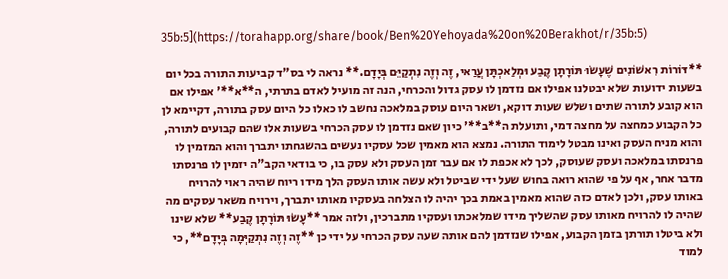35b:5](https://torahapp.org/share/book/Ben%20Yehoyada%20on%20Berakhot/r/35b:5)

**דּוֹרוֹת רִאשׁוֹנִים שֶׁעָשׂוּ תּוֹרָתָן קֶבַע וּמְלַאכְתָּן עֲרַאי, זֶה וְזֶה נִתְקַיֵּם בְּיָדָם.** נראה לי בס"ד קביעות התורה בכל יום בשעות ידועות שלא יבטלנו אפילו אם נזדמן לו עסק גדול והכרחי, הנה זה מועיל לאדם בתרתי, ה**א**' אפילו אם הוא קובע לתורה שתים ושלש שעות דוקא, ושאר היום עוסק במלאכה נחשב לו כאלו כל היום עסק בתורה, דקיימא לן כל הקבוע כמחצה על מחצה דמי, ותועלת ה**ב**' כיון שאם נזדמן לו עסק הכרחי בשעות אלו שהם קבועים לתורה, והוא מניח העסק ואינו מבטל לימוד התורה. נמצא הוא מאמין שכל עסקיו נעשים בהשגחתו יתברך והוא המזמין לו פרנסתו במלאכה ועסק שעוסק, לכך לא אכפת לו אם עבר זמן העסק ולא עסק בו, כי בודאי הקב"ה יזמין לו פרנסתו מדבר אחר, אף על פי שהוא רואה בחוש שעל ידי שביטל ולא עשה אותו העסק הלך מידו ריוח שהיה ראוי להרויח באותו עסק, ולכן לאדם כזה שהוא מאמין באמת בכך יהיה לו הצלחה בעסקיו מאותו יתברך, וירויח משאר עסקים מה שהיה לו להרויח מאותו עסק שהשליך מידו שמלאכתו ועסקיו מתברכין, ולזה אמר **עָשׂוּ תּוֹרָתָן קֶבַע** שלא שינו ולא ביטלו תורתן בזמן הקבוע, אפילו שנזדמן להם אותה שעה עסק הכרחי על ידי כן **זֶה וְזֶה נִתְקַיְּמָה בְּיָדָם**, כי למוד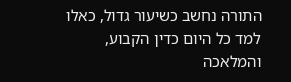התורה נחשב כשיעור גדול, כאלו למד כל היום כדין הקבוע, והמלאכה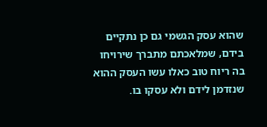שהוא עסק הגשמי גם כן נתקיים בידם, שמלאכתם מתברך שירויחו בה ריוח טוב כאלו עשו העסק ההוא שנזדמן לידם ולא עסקו בו.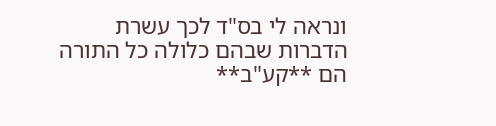ונראה לי בס"ד לכך עשרת הדברות שבהם כלולה כל התורה הם **קע"ב**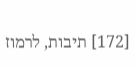[172] תיבות, לרמוז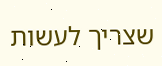שצריך לעשות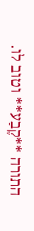התורה **קֶבַע** וטוב לו.